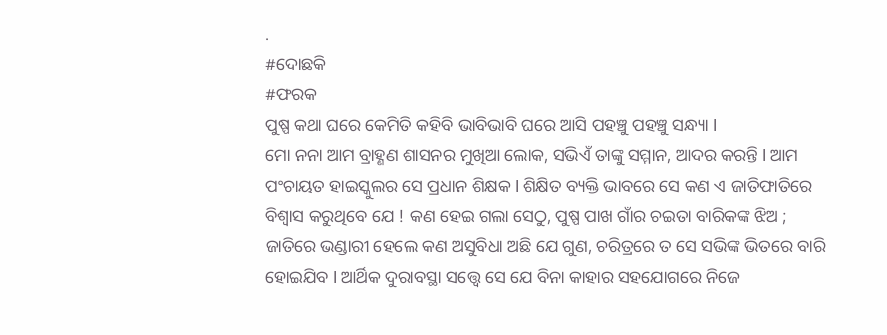.
#ଦୋଛକି
#ଫରକ
ପୁଷ୍ପ କଥା ଘରେ କେମିତି କହିବି ଭାବିଭାବି ଘରେ ଆସି ପହଞ୍ଚୁ ପହଞ୍ଚୁ ସନ୍ଧ୍ୟା l
ମୋ ନନା ଆମ ବ୍ରାହ୍ଣଣ ଶାସନର ମୁଖିଆ ଲୋକ, ସଭିଏଁ ତାଙ୍କୁ ସମ୍ମାନ, ଆଦର କରନ୍ତି l ଆମ ପଂଚାୟତ ହାଇସ୍କୁଲର ସେ ପ୍ରଧାନ ଶିକ୍ଷକ l ଶିକ୍ଷିତ ବ୍ୟକ୍ତି ଭାବରେ ସେ କଣ ଏ ଜାତିଫାତିରେ ବିଶ୍ବାସ କରୁଥିବେ ଯେ ! କଣ ହେଇ ଗଲା ସେଠୁ, ପୁଷ୍ପ ପାଖ ଗାଁର ଚଇତା ବାରିକଙ୍କ ଝିଅ ; ଜାତିରେ ଭଣ୍ଡାରୀ ହେଲେ କଣ ଅସୁବିଧା ଅଛି ଯେ ଗୁଣ, ଚରିତ୍ରରେ ତ ସେ ସଭିଙ୍କ ଭିତରେ ବାରି ହୋଇଯିବ l ଆର୍ଥିକ ଦୁରାବସ୍ଥା ସତ୍ତ୍ୱେ ସେ ଯେ ବିନା କାହାର ସହଯୋଗରେ ନିଜେ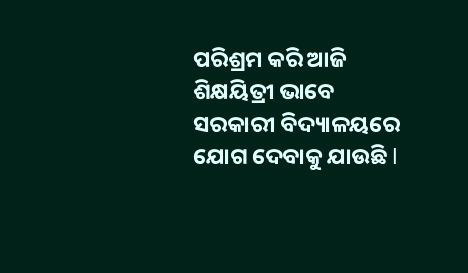ପରିଶ୍ରମ କରି ଆଜି ଶିକ୍ଷୟିତ୍ରୀ ଭାବେ ସରକାରୀ ବିଦ୍ୟାଳୟରେ ଯୋଗ ଦେବାକୁ ଯାଉଛି l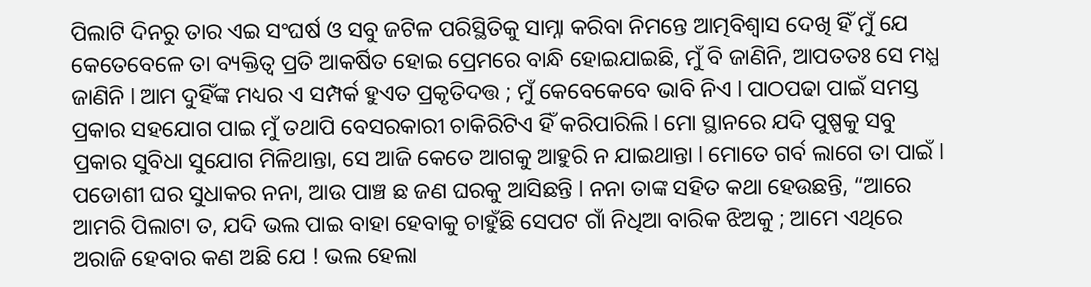ପିଲାଟି ଦିନରୁ ତାର ଏଇ ସଂଘର୍ଷ ଓ ସବୁ ଜଟିଳ ପରିସ୍ଥିତିକୁ ସାମ୍ନା କରିବା ନିମନ୍ତେ ଆତ୍ମବିଶ୍ଵାସ ଦେଖି ହିଁ ମୁଁ ଯେ କେତେବେଳେ ତା ବ୍ୟକ୍ତିତ୍ୱ ପ୍ରତି ଆକର୍ଷିତ ହୋଇ ପ୍ରେମରେ ବାନ୍ଧି ହୋଇଯାଇଛି, ମୁଁ ବି ଜାଣିନି, ଆପତତଃ ସେ ମଧ୍ଯ ଜାଣିନି l ଆମ ଦୁହିଁଙ୍କ ମଧ୍ୟର ଏ ସମ୍ପର୍କ ହୁଏତ ପ୍ରକୃତିଦତ୍ତ ; ମୁଁ କେବେକେବେ ଭାବି ନିଏ l ପାଠପଢା ପାଇଁ ସମସ୍ତ ପ୍ରକାର ସହଯୋଗ ପାଇ ମୁଁ ତଥାପି ବେସରକାରୀ ଚାକିରିଟିଏ ହିଁ କରିପାରିଲି l ମୋ ସ୍ଥାନରେ ଯଦି ପୁଷ୍ପକୁ ସବୁ ପ୍ରକାର ସୁବିଧା ସୁଯୋଗ ମିଳିଥାନ୍ତା, ସେ ଆଜି କେତେ ଆଗକୁ ଆହୁରି ନ ଯାଇଥାନ୍ତା l ମୋତେ ଗର୍ବ ଲାଗେ ତା ପାଇଁ l
ପଡୋଶୀ ଘର ସୁଧାକର ନନା, ଆଉ ପାଞ୍ଚ ଛ ଜଣ ଘରକୁ ଆସିଛନ୍ତି l ନନା ତାଙ୍କ ସହିତ କଥା ହେଉଛନ୍ତି, “ଆରେ ଆମରି ପିଲାଟା ତ, ଯଦି ଭଲ ପାଇ ବାହା ହେବାକୁ ଚାହୁଁଛି ସେପଟ ଗାଁ ନିଧିଆ ବାରିକ ଝିଅକୁ ; ଆମେ ଏଥିରେ ଅରାଜି ହେବାର କଣ ଅଛି ଯେ ! ଭଲ ହେଲା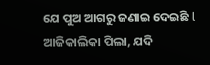ଯେ ପୁଅ ଆଗରୁ ଜଣାଇ ଦେଇଛି l ଆଜିକାଲିକା ପିଲା, ଯଦି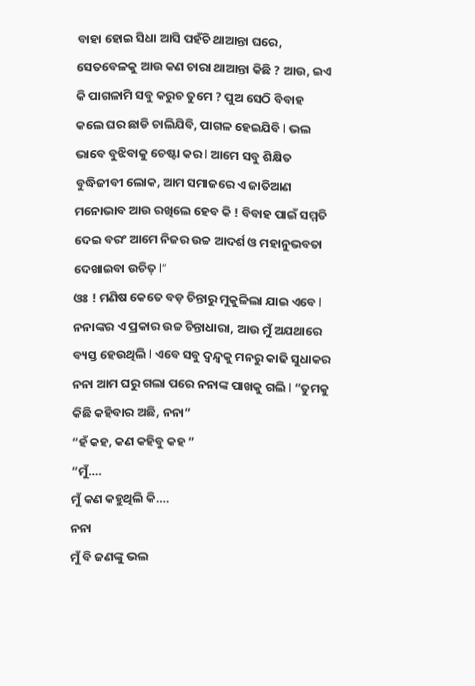ବାହା ହୋଇ ସିଧା ଆସି ପହଁଚି ଥାଆନ୍ତା ଘରେ, ସେତବେଳକୁ ଆଉ କଣ ଚାରା ଥାଆନ୍ତା କିଛି ? ଆଉ, ଇଏ କି ପାଗଳାମି ସବୁ କରୁଚ ତୁମେ ? ପୁଅ ସେଠି ବିବାହ କଲେ ଘର ଛାଡି ଚାଲିଯିବି, ପାଗଳ ହେଇଯିବି l ଭଲ ଭାବେ ବୁଝିବାକୁ ଚେଷ୍ଟା କର l ଆମେ ସବୁ ଶିକ୍ଷିତ ବୁଦ୍ଧିଜୀବୀ ଲୋକ, ଆମ ସମାଜରେ ଏ ଜାତିଆଣ ମନୋଭାବ ଆଉ ରଖିଲେ ହେବ କି ! ବିବାହ ପାଇଁ ସମ୍ମତି ଦେଇ ବରଂ ଆମେ ନିଜର ଉଚ୍ଚ ଆଦର୍ଶ ଓ ମହାନୁଭବତା ଦେଖାଇବା ଉଚିତ୍ l”
ଓଃ ! ମଣିଷ କେତେ ବଡ଼ ଚିନ୍ତାରୁ ମୁକୁଳିଲା ଯାଇ ଏବେ l ନନାଙ୍କର ଏ ପ୍ରକାର ଉଚ୍ଚ ଚିନ୍ତାଧାରା, ଆଉ ମୁଁ ଅଯଥାରେ ବ୍ୟସ୍ତ ହେଉଥିଲି l ଏବେ ସବୁ ଦ୍ଵନ୍ଦ୍ଵକୁ ମନରୁ କାଢି ସୁଧାକର ନନା ଆମ ଘରୁ ଗଲା ପରେ ନନାଙ୍କ ପାଖକୁ ଗଲି l “ତୁମକୁ କିଛି କହିବାର ଅଛି, ନନା”
“ହଁ କହ, କଣ କହିବୁ କହ ”
“ମୁଁ….
ମୁଁ କଣ କହୁଥିଲି କି….
ନନା
ମୁଁ ବି ଜଣଙ୍କୁ ଭଲ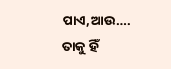ପାଏ,ଆଉ….
ତାକୁ ହିଁ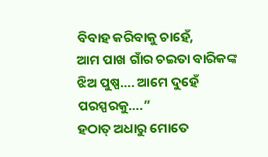ବିବାହ କରିବାକୁ ଚାହେଁ,
ଆମ ପାଖ ଗାଁର ଚଇତା ବାରିକଙ୍କ ଝିଅ ପୁଷ୍ପ…. ଆମେ ଦୁହେଁ ପରସ୍ପରକୁ….”
ହଠାତ୍ ଅଧାରୁ ମୋତେ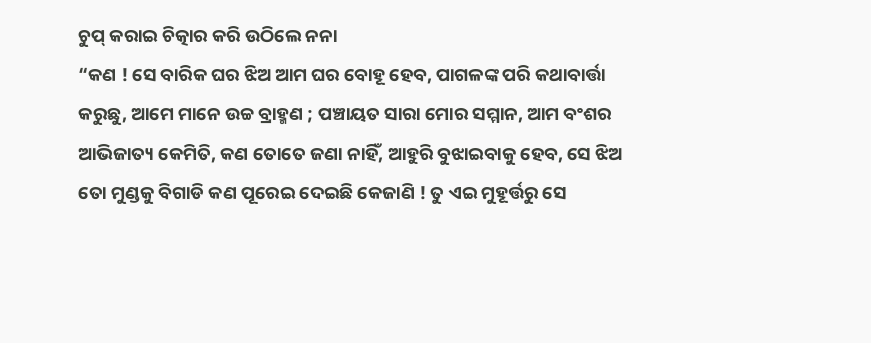ଚୁପ୍ କରାଇ ଚିତ୍କାର କରି ଉଠିଲେ ନନା
“କଣ ! ସେ ବାରିକ ଘର ଝିଅ ଆମ ଘର ବୋହୂ ହେବ, ପାଗଳଙ୍କ ପରି କଥାବାର୍ତ୍ତା କରୁଛୁ, ଆମେ ମାନେ ଉଚ୍ଚ ବ୍ରାହ୍ମଣ ; ପଞ୍ଚାୟତ ସାରା ମୋର ସମ୍ମାନ, ଆମ ବଂଶର ଆଭିଜାତ୍ୟ କେମିତି, କଣ ତୋତେ ଜଣା ନାହିଁ, ଆହୁରି ବୁଝାଇବାକୁ ହେବ, ସେ ଝିଅ ତୋ ମୁଣ୍ଡକୁ ବିଗାଡି କଣ ପୂରେଇ ଦେଇଛି କେଜାଣି ! ତୁ ଏଇ ମୁହୂର୍ତ୍ତରୁ ସେ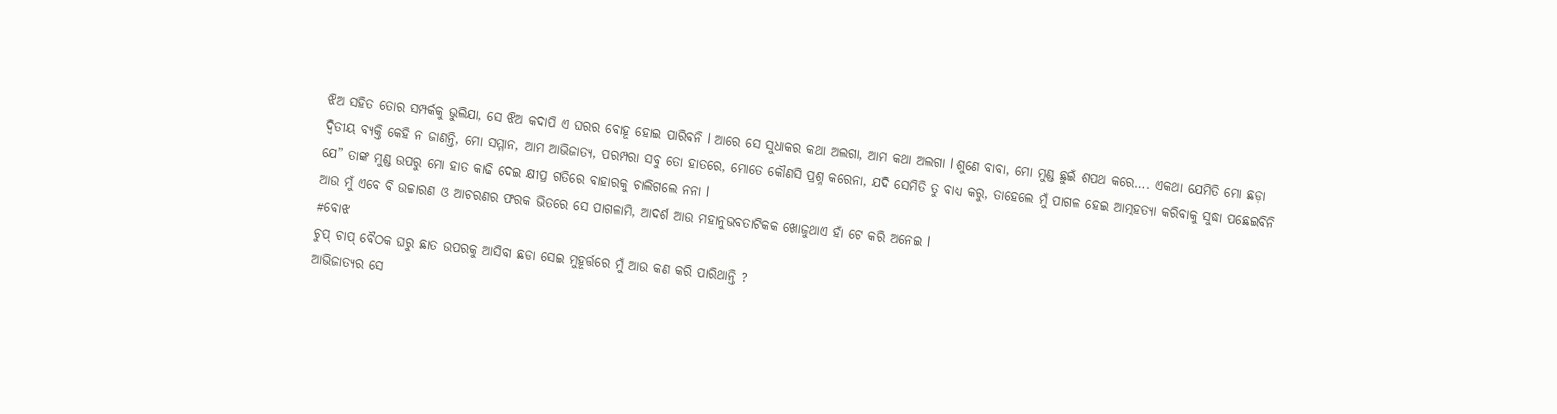ଝିଅ ସହିତ ତୋର ସମ୍ପର୍କକୁ ଭୁଲିଯା, ସେ ଝିଅ କଦାପି ଏ ଘରର ବୋହୂ ହୋଇ ପାରିବନି l ଆରେ ସେ ସୁଧାକର କଥା ଅଲଗା, ଆମ କଥା ଅଲଗା l ଶୁଣେ ବାବା, ମୋ ମୁଣ୍ଡ ଛୁଇଁ ଶପଥ କରେ…. ଏକଥା ଯେମିତି ମୋ ଛଡ଼ା ଦ୍ଵିତୀୟ ବ୍ୟକ୍ତି କେହି ନ ଜାଣନ୍ତି, ମୋ ସମ୍ମାନ, ଆମ ଆଭିଜାତ୍ୟ, ପରମ୍ପରା ସବୁ ତୋ ହାତରେ, ମୋତେ କୌଣସି ପ୍ରଶ୍ନ କରେନା, ଯଦି ସେମିତି ତୁ ବାଧ୍ୟ କରୁ, ତାହେଲେ ମୁଁ ପାଗଳ ହେଇ ଆତ୍ମହତ୍ୟା କରିବାକୁ ସୁଦ୍ଧା ପଛେଇବିନି ଯେ” ତାଙ୍କ ମୁଣ୍ଡ ଉପରୁ ମୋ ହାତ କାଢି ଦେଇ କ୍ଷୀପ୍ର ଗତିରେ ବାହାରକୁ ଚାଲିଗଲେ ନନା l
ଆଉ ମୁଁ ଏବେ ବି ଉଚ୍ଚାରଣ ଓ ଆଚରଣର ଫରକ ଭିତରେ ସେ ପାଗଳାମି, ଆଦର୍ଶ ଆଉ ମହାନୁଭବତାଟିକକ ଖୋଜୁଥାଏ ହାଁ ଟେ କରି ଅନେଇ l
#ବୋଝ
ଚୁପ୍ ଚାପ୍ ବୈଠକ ଘରୁ ଛାତ ଉପରକୁ ଆସିବା ଛଡା ସେଇ ମୁହୂର୍ତ୍ତରେ ମୁଁ ଆଉ କଣ କରି ପାରିଥାନ୍ତି ?
ଆଭିଜାତ୍ୟର ସେ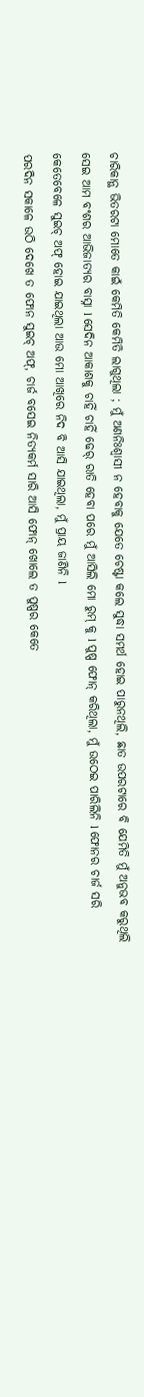ଚାରିକାନ୍ଥ ଭିତରଟା ମୋତେ କାଇଁ କେମିତି କେମିତି ଲାଗୁଥିଲା ; ମୁଁ ଅଣନିଃଶ୍ଵାସୀ ନ ହେବାକୁ ଯେତେ ଚେଷ୍ଟା କଲେ ସୁଦ୍ଧା ସମର୍ଥ ହୋଇ ପାରୁନଥିଲି, ଛାତ ଉପରଟାରେ ବି ଯେମିତି ମୁଁ ଅନୁଭବ କରୁଥିଲି ସେଇ ଆମ ବଂଶର ଆଭିଜାତ୍ୟର ବାସ୍ନା l ସେଦିନ ଆକାଶକୁ ଚାହିଁ ଚାହିଁ ଢେର୍ ରାତି ହେବା ପରେ ମୁଁ ଆସିଲି ମୋ ରୁମ୍ କୁ l ପୁଷ୍ପ ଫୋନ୍ କରିଥିଲା, ମୁଁ ଉଠେଇ ପାରିଲିନି l ଫୋନର ଚାର୍ଜ ସରି କେତେବେଳେ ସୁଇଚ୍ ଅଫ୍ ହୋଇ ଯାଇଥିଲା ଆଉ ମୋ ଆଖିରେ ନିଦ ବି ଆସି ଯାଇଥିଲା, ମୁଁ ପ୍ରାୟ ଜାଣିନି l
ପରଦିନ ସକାଳେ ଉଠି ଦେଖେ ତ ଫୋନ ସୁଇଚ୍ ଅଫ୍, ଚାର୍ଜ ବସେଇ ନିତ୍ୟକର୍ମ ସାରି ଆସି ଫୋନ୍ ଖୋଲେ ତ ପୁଷ୍ପର କେତେ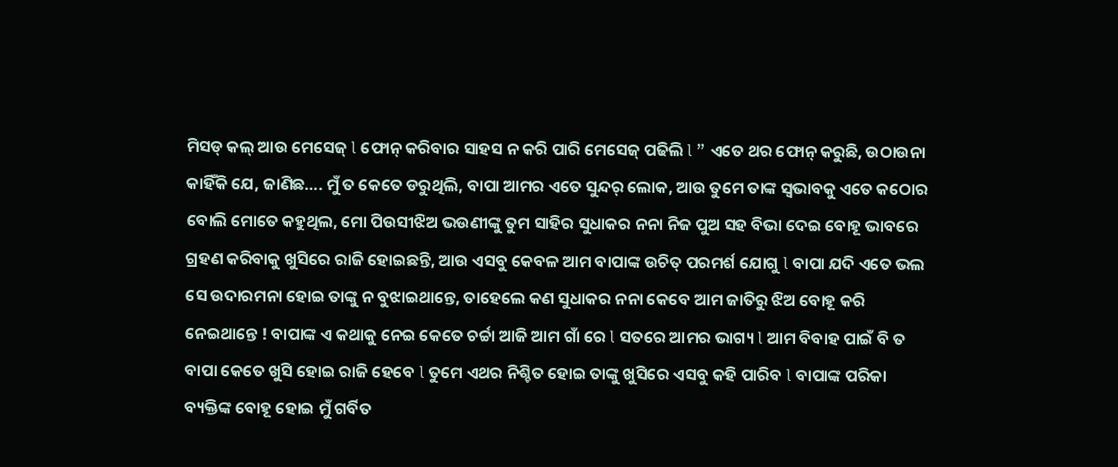ମିସଡ୍ କଲ୍ ଆଉ ମେସେଜ୍ l ଫୋନ୍ କରିବାର ସାହସ ନ କରି ପାରି ମେସେଜ୍ ପଢିଲି l ” ଏତେ ଥର ଫୋନ୍ କରୁଛି, ଉଠାଉନା କାହିଁକି ଯେ, ଜାଣିଛ…. ମୁଁ ତ କେତେ ଡରୁଥିଲି, ବାପା ଆମର ଏତେ ସୁନ୍ଦର୍ ଲୋକ, ଆଉ ତୁମେ ତାଙ୍କ ସ୍ଵଭାବକୁ ଏତେ କଠୋର ବୋଲି ମୋତେ କହୁଥିଲ, ମୋ ପିଉସୀଝିଅ ଭଉଣୀଙ୍କୁ ତୁମ ସାହିର ସୁଧାକର ନନା ନିଜ ପୁଅ ସହ ବିଭା ଦେଇ ବୋହୂ ଭାବରେ ଗ୍ରହଣ କରିବାକୁ ଖୁସିରେ ରାଜି ହୋଇଛନ୍ତି, ଆଉ ଏସବୁ କେବଳ ଆମ ବାପାଙ୍କ ଉଚିତ୍ ପରମର୍ଶ ଯୋଗୁ l ବାପା ଯଦି ଏତେ ଭଲ ସେ ଉଦାରମନା ହୋଇ ତାଙ୍କୁ ନ ବୁଝାଇଥାନ୍ତେ, ତାହେଲେ କଣ ସୁଧାକର ନନା କେବେ ଆମ ଜାତିରୁ ଝିଅ ବୋହୂ କରି ନେଇଥାନ୍ତେ ! ବାପାଙ୍କ ଏ କଥାକୁ ନେଇ କେତେ ଚର୍ଚ୍ଚା ଆଜି ଆମ ଗାଁ ରେ l ସତରେ ଆମର ଭାଗ୍ୟ l ଆମ ବିବାହ ପାଇଁ ବି ତ ବାପା କେତେ ଖୁସି ହୋଇ ରାଜି ହେବେ l ତୁମେ ଏଥର ନିଶ୍ଚିତ ହୋଇ ତାଙ୍କୁ ଖୁସିରେ ଏସବୁ କହି ପାରିବ l ବାପାଙ୍କ ପରିକା ବ୍ୟକ୍ତିଙ୍କ ବୋହୂ ହୋଇ ମୁଁ ଗର୍ବିତ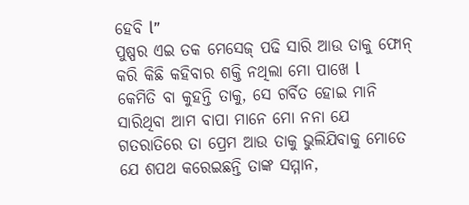ହେବି l”
ପୁଷ୍ପର ଏଇ ତକ ମେସେଜ୍ ପଢି ସାରି ଆଉ ତାକୁ ଫୋନ୍ କରି କିଛି କହିବାର ଶକ୍ତି ନଥିଲା ମୋ ପାଖେ l
କେମିତି ବା କୁହନ୍ତି ତାକୁ, ସେ ଗର୍ବିତ ହୋଇ ମାନି ସାରିଥିବା ଆମ ବାପା ମାନେ ମୋ ନନା ଯେ ଗତରାତିରେ ତା ପ୍ରେମ ଆଉ ତାକୁ ଭୁଲିଯିବାକୁ ମୋତେ ଯେ ଶପଥ କରେଇଛନ୍ତି ତାଙ୍କ ସମ୍ମାନ,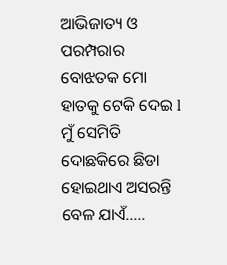ଆଭିଜାତ୍ୟ ଓ ପରମ୍ପରାର ବୋଝତକ ମୋ ହାତକୁ ଟେକି ଦେଇ l
ମୁଁ ସେମିତି ଦୋଛକିରେ ଛିଡା ହୋଇଥାଏ ଅସରନ୍ତି ବେଳ ଯାଏଁ…..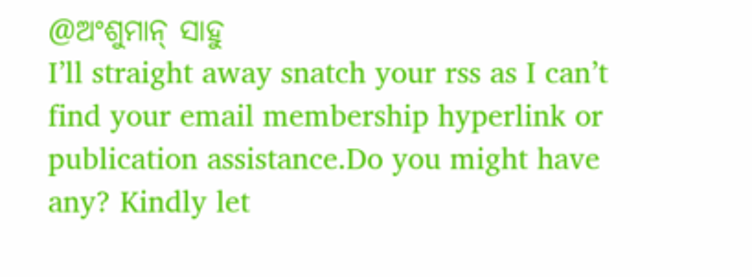@ଅଂଶୁମାନ୍ ସାହୁ
I’ll straight away snatch your rss as I can’t find your email membership hyperlink or publication assistance.Do you might have any? Kindly let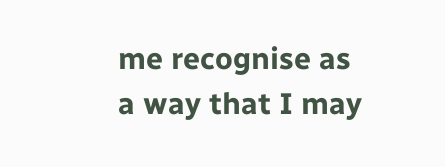me recognise as a way that I may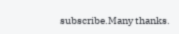subscribe.Many thanks.